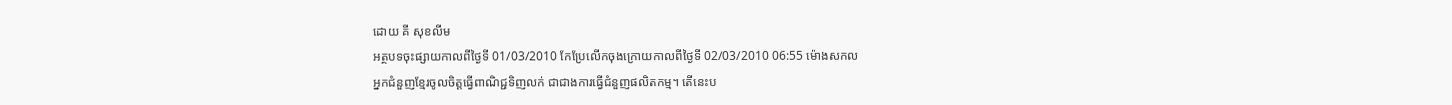ដោយ គី សុខលីម
អត្ថបទចុះផ្សាយកាលពីថ្ងៃទី 01/03/2010 កែប្រែលើកចុងក្រោយកាលពីថ្ងៃទី 02/03/2010 06:55 ម៉ោងសកល
អ្នកជំនួញខ្មែរចូលចិត្តធ្វើពាណិជ្ជទិញលក់ ជាជាងការធ្វើជំនួញផលិតកម្ម។ តើនេះប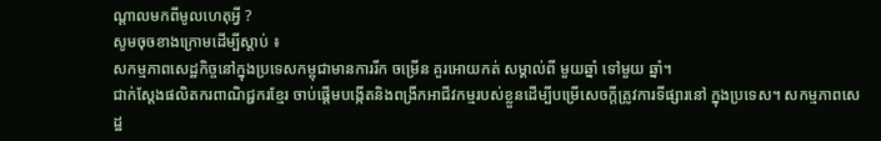ណ្តាលមកពីមូលហេតុអ្វី ?
សូមចុចខាងក្រោមដើម្បីស្តាប់ ៖
សកម្មភាពសេដ្ឋកិច្ចនៅក្នុងប្រទេសកម្ពុជាមានការរីក ចម្រើន គួរអោយកត់ សម្គាល់ពី មួយឆ្នាំ ទៅមួយ ឆ្នាំ។
ជាក់ស្តែងផលិតករពាណិជ្ជករខ្មែរ ចាប់ផ្តើមបង្កើតនិងពង្រីកអាជីវកម្មរបស់ខ្លួនដើម្បីបម្រើសេចក្តីត្រូវការទីផ្សារនៅ ក្នុងប្រទេស។ សកម្មភាពសេដ្ឋ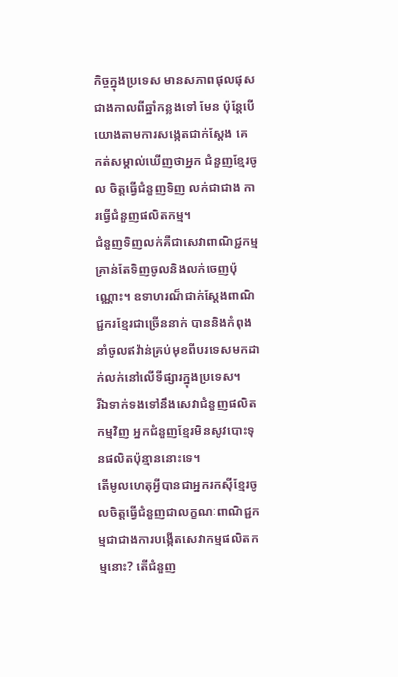កិច្ចក្នុងប្រទេស មានសភាពផុលផុសជាងកាលពីឆ្នាំកន្លងទៅ មែន ប៉ុន្តែបើយោងតាមការសង្កេតជាក់ស្តែង គេ កត់សម្គាល់ឃើញថាអ្នក ជំនួញខ្មែរចូល ចិត្តធ្វើជំនួញទិញ លក់ជាជាង ការធ្វើជំនួញផលិតកម្ម។
ជំនួញទិញលក់គឺជាសេវាពាណិជ្ជកម្មគ្រាន់តែទិញចូលនិងលក់ចេញប៉ុណ្ណោះ។ ឧទាហរណ៏ជាក់ស្តែងពាណិជ្ជករខ្មែរជាច្រើននាក់ បាននិងកំពុងនាំចូលឥវ៉ាន់គ្រប់មុខពីបរទេសមកដាក់លក់នៅលើទីផ្សារក្នុងប្រទេស។
រីឯទាក់ទងទៅនឹងសេវាជំនួញផលិតកម្មវិញ អ្នកជំនួញខ្មែរមិនសូវបោះទុនផលិតប៉ុន្មាននោះទេ។
តើមូលហេតុអ្វីបានជាអ្នករកស៊ីខ្មែរចូលចិត្តធ្វើជំនួញជាលក្ខណៈពាណិជ្ជកម្មជាជាងការបង្កើតសេវាកម្មផលិតកម្មនោះ? តើជំនួញ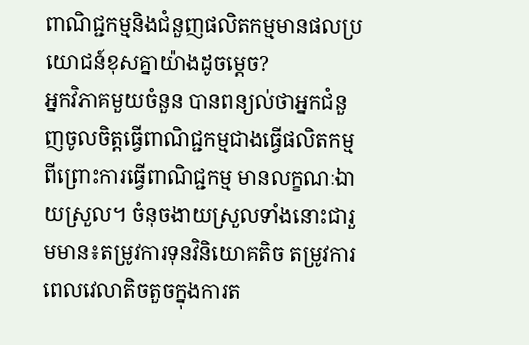ពាណិជ្ជកម្មនិងជំនួញផលិតកម្មមានផលប្រយោជន៍ខុសគ្នាយ៉ាងដូចម្តេច?
អ្នកវិភាគមួយចំនួន បានពន្យល់ថាអ្នកជំនួញចូលចិត្តធ្វើពាណិជ្ជកម្មជាងធ្វើផលិតកម្មពីព្រោះការធ្វើពាណិជ្ជកម្ម មានលក្ខណៈឯាយស្រួល។ ចំនុចងាយស្រួលទាំងនោះជារួមមាន៖តម្រូវការទុនវិនិយោគតិច តម្រូវការពេលវេលាតិចតួចក្នុងការត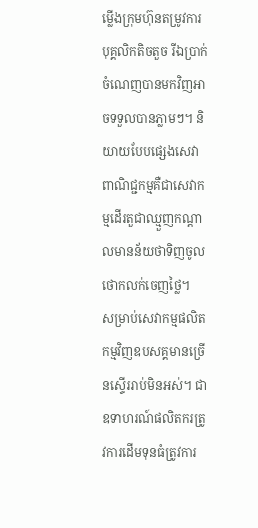ម្លើងក្រុមហ៊ុនតម្រូវការបុគ្គលិកតិចតួច រីឯប្រាក់ចំណេញបានមកវិញអាចទទួលបានភ្លាមៗ។ និយាយបែបផ្សេងសេវាពាណិជ្ជកម្មគឺជាសេវាកម្មដើរតួជាឈ្មួញកណ្តាលមានន័យថាទិញចូលថោកលក់ចេញថ្លៃ។
សម្រាប់សេវាកម្មផលិតកម្មវិញឧបសគ្គមានច្រើនស្ទើររាប់មិនអស់។ ជាឧទាហរណ៍ផលិតករត្រូវការដើមទុនធំត្រូវការ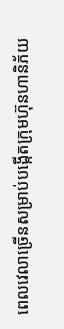ពេលវេលាច្រើនសម្រាប់បង្កើតក្រុមហ៊ុនហានិភ័យ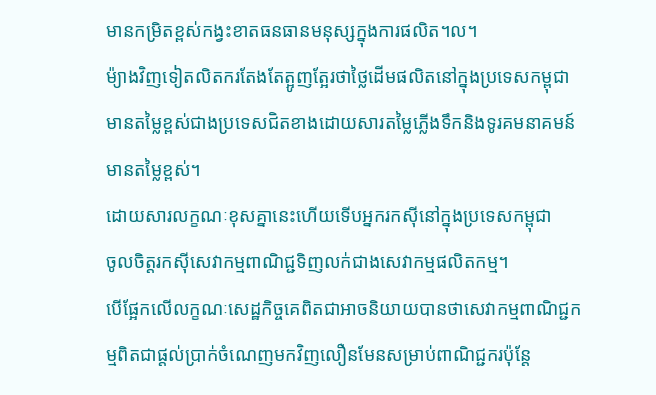មានកម្រិតខ្ពស់កង្វះខាតធនធានមនុស្សក្នុងការផលិត។ល។
ម៉្យាងវិញទៀតលិតករតែងតែត្អូញត្អែរថាថ្លៃដើមផលិតនៅក្នុងប្រទេសកម្ពុជាមានតម្លៃខ្ពស់ជាងប្រទេសជិតខាងដោយសារតម្លៃភ្លើងទឹកនិងទូរគមនាគមន៍មានតម្លៃខ្ពស់។
ដោយសារលក្ខណៈខុសគ្នានេះហើយទើបអ្នករកស៊ីនៅក្នុងប្រទេសកម្ពុជា
ចូលចិត្តរកស៊ីសេវាកម្មពាណិជ្ជទិញលក់ជាងសេវាកម្មផលិតកម្ម។
បើផ្អែកលើលក្ខណៈសេដ្ឋកិច្ចគេពិតជាអាចនិយាយបានថាសេវាកម្មពាណិជ្ជកម្មពិតជាផ្តល់ប្រាក់ចំណេញមកវិញលឿនមែនសម្រាប់ពាណិជ្ជករប៉ុន្តែ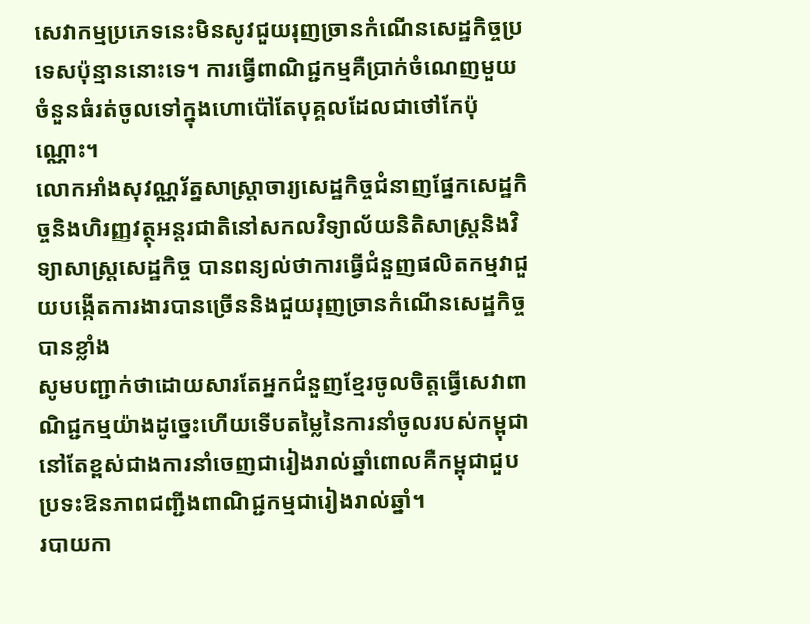សេវាកម្មប្រភេទនេះមិនសូវជួយរុញច្រានកំណើនសេដ្ឋកិច្ចប្រទេសប៉ុន្មាននោះទេ។ ការធ្វើពាណិជ្ជកម្មគឺប្រាក់ចំណេញមួយចំនួនធំរត់ចូលទៅក្នុងហោប៉ៅតែបុគ្គលដែលជាថៅកែប៉ុណ្ណោះ។
លោកអាំងសុវណ្ណរ័ត្នសាស្ត្រាចារ្យសេដ្ឋកិច្ចជំនាញផ្នែកសេដ្ឋកិច្ចនិងហិរញ្ញវត្ថុអន្តរជាតិនៅសកលវិទ្យាល័យនិតិសាស្រ្តនិងវិទ្យាសាស្រ្តសេដ្ឋកិច្ច បានពន្យល់ថាការធ្វើជំនួញផលិតកម្មវាជួយបង្កើតការងារបានច្រើននិងជួយរុញច្រានកំណើនសេដ្ឋកិច្ចបានខ្លាំង
សូមបញ្ជាក់ថាដោយសារតែអ្នកជំនួញខ្មែរចូលចិត្តធ្វើសេវាពាណិជ្ជកម្មយ៉ាងដូច្នេះហើយទើបតម្លៃនៃការនាំចូលរបស់កម្ពុជានៅតែខ្ពស់ជាងការនាំចេញជារៀងរាល់ឆ្នាំពោលគឺកម្ពុជាជួបប្រទះឱនភាពជញ្ជីងពាណិជ្ជកម្មជារៀងរាល់ឆ្នាំ។
របាយកា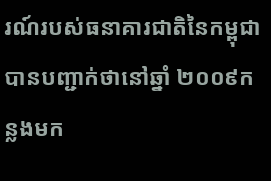រណ៍របស់ធនាគារជាតិនៃកម្ពុជាបានបញ្ជាក់ថានៅឆ្នាំ ២០០៩កន្លងមក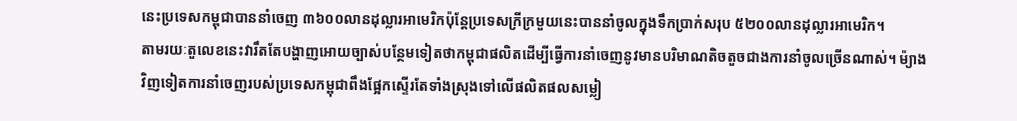នេះប្រទេសកម្ពុជាបាននាំចេញ ៣៦០០លានដុល្លារអាមេរិកប៉ុន្តែប្រទេសក្រីក្រមួយនេះបាននាំចូលក្នុងទឹកប្រាក់សរុប ៥២០០លានដុល្លារអាមេរិក។
តាមរយៈតួលេខនេះវារឹតតែបង្ហាញអោយច្បាស់បន្ថែមទៀតថាកម្ពុជាផលិតដើម្បីធ្វើការនាំចេញនូវមានបរិមាណតិចតួចជាងការនាំចូលច្រើនណាស់។ ម៉្យាងវិញទៀតការនាំចេញរបស់ប្រទេសកម្ពុជាពឹងផ្អែកស្ទើរតែទាំងស្រុងទៅលើផលិតផលសម្លៀ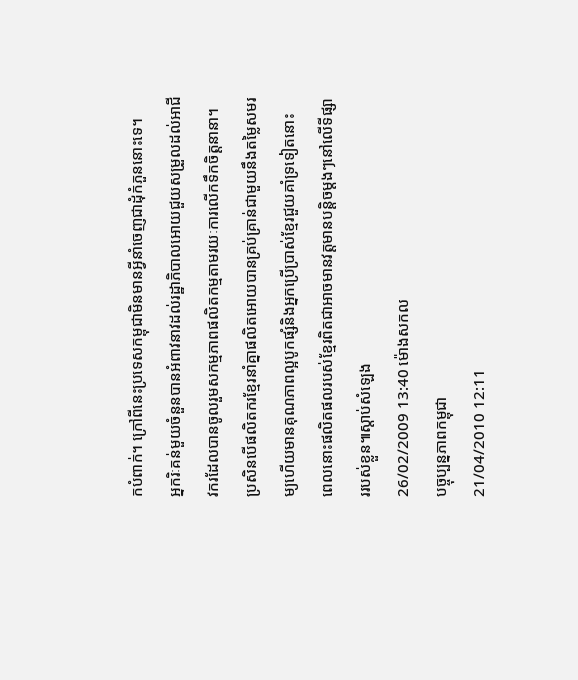កបំពាក់។ ក្រៅពីនេះប្រទេសកម្ពុជាមិនមានអ្វីនាំចេញជាដុំកំភួននោះទេ។
អ្នករិៈគន់មួយចំនួនបានអំពាវនាវដល់រដ្ឋាភិបាលអោយជួយសម្រួលដល់អាជីវករដែលបានចូលរួមសកម្មភាពផលិតកម្មតាមរយៈការលើកទឹកចិត្តនានា។ ប្រសិនបើផលិតករខ្មែរនាំគ្នាផលិតអោយបានគ្រប់គ្រាន់ជាមួយនឹងតម្លៃសមរម្យហើយមានគុណភាពល្អបូកផ្សំនិងអ្នកប្រើប្រាស់ខ្មែរជួយគាំទ្រទៀតនោះ ពេលនោះផលិតផលរបស់ខ្មែរពិតជាអាចមានវត្តមានបន្តិចម្តងៗនៅលើទីផ្សាររបស់ខ្លួន៕ស្តាប់សំឡេង
26/02/2009 13:40 ម៉ោងសកល
បច្ចុប្បន្នភាពកម្ពុជា
21/04/2010 12:11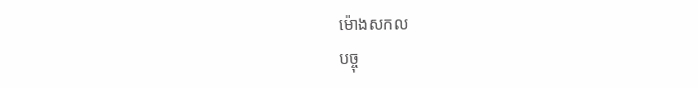ម៉ោងសកល
បច្ចុ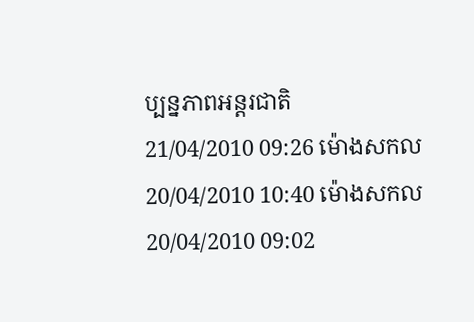ប្បន្នភាពអន្តរជាតិ
21/04/2010 09:26 ម៉ោងសកល
20/04/2010 10:40 ម៉ោងសកល
20/04/2010 09:02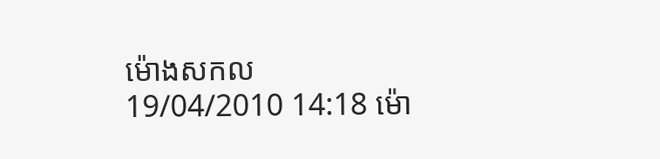ម៉ោងសកល
19/04/2010 14:18 ម៉ោ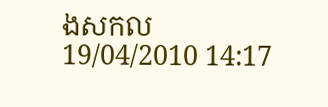ងសកល
19/04/2010 14:17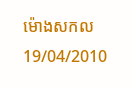ម៉ោងសកល
19/04/2010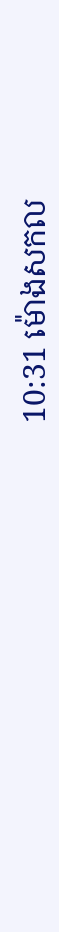10:31 ម៉ោងសកល